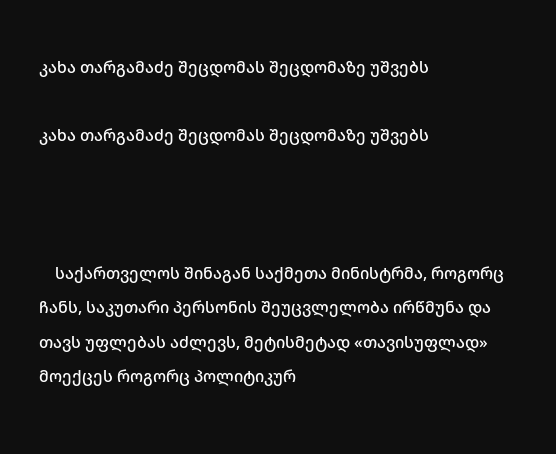კახა თარგამაძე შეცდომას შეცდომაზე უშვებს

კახა თარგამაძე შეცდომას შეცდომაზე უშვებს



    საქართველოს შინაგან საქმეთა მინისტრმა, როგორც ჩანს, საკუთარი პერსონის შეუცვლელობა ირწმუნა და თავს უფლებას აძლევს, მეტისმეტად «თავისუფლად» მოექცეს როგორც პოლიტიკურ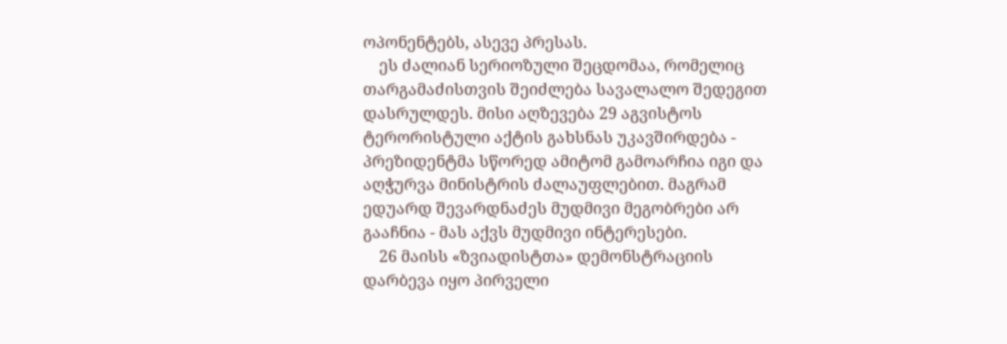ოპონენტებს, ასევე პრესას.
    ეს ძალიან სერიოზული შეცდომაა, რომელიც თარგამაძისთვის შეიძლება სავალალო შედეგით დასრულდეს. მისი აღზევება 29 აგვისტოს ტერორისტული აქტის გახსნას უკავშირდება - პრეზიდენტმა სწორედ ამიტომ გამოარჩია იგი და აღჭურვა მინისტრის ძალაუფლებით. მაგრამ ედუარდ შევარდნაძეს მუდმივი მეგობრები არ გააჩნია - მას აქვს მუდმივი ინტერესები.
    26 მაისს «ზვიადისტთა» დემონსტრაციის დარბევა იყო პირველი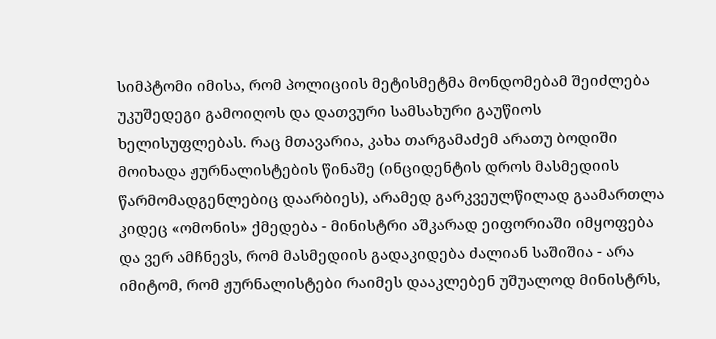სიმპტომი იმისა, რომ პოლიციის მეტისმეტმა მონდომებამ შეიძლება უკუშედეგი გამოიღოს და დათვური სამსახური გაუწიოს ხელისუფლებას. რაც მთავარია, კახა თარგამაძემ არათუ ბოდიში მოიხადა ჟურნალისტების წინაშე (ინციდენტის დროს მასმედიის წარმომადგენლებიც დაარბიეს), არამედ გარკვეულწილად გაამართლა კიდეც «ომონის» ქმედება - მინისტრი აშკარად ეიფორიაში იმყოფება და ვერ ამჩნევს, რომ მასმედიის გადაკიდება ძალიან საშიშია - არა იმიტომ, რომ ჟურნალისტები რაიმეს დააკლებენ უშუალოდ მინისტრს,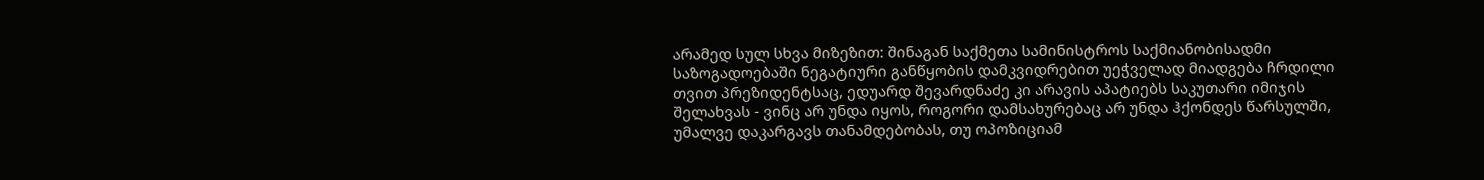არამედ სულ სხვა მიზეზით: შინაგან საქმეთა სამინისტროს საქმიანობისადმი საზოგადოებაში ნეგატიური განწყობის დამკვიდრებით უეჭველად მიადგება ჩრდილი თვით პრეზიდენტსაც, ედუარდ შევარდნაძე კი არავის აპატიებს საკუთარი იმიჯის შელახვას - ვინც არ უნდა იყოს, როგორი დამსახურებაც არ უნდა ჰქონდეს წარსულში, უმალვე დაკარგავს თანამდებობას, თუ ოპოზიციამ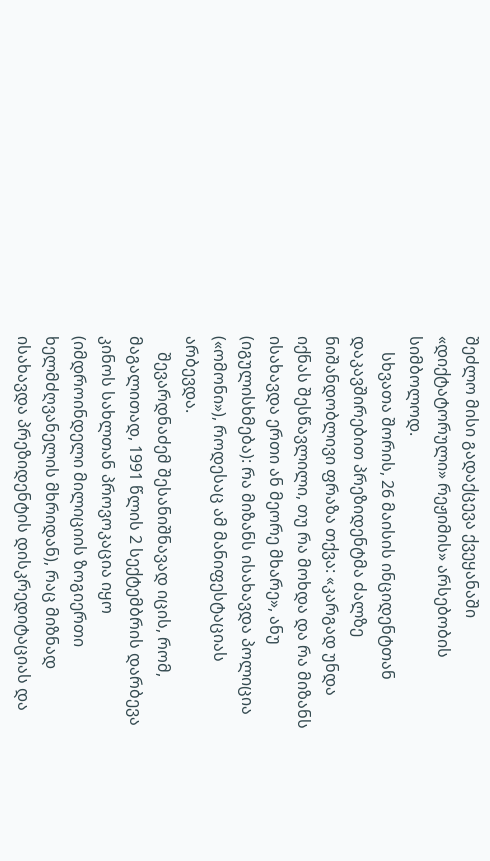შეძლო მისი გადაქცევა ქვეყანაში «დიქტატორული» რეჟიმის» არსებობის სიმბოლოდ.
    სხვათა შორის, 26 მაისის ინციდენტთან დაკავშირებით პრეზიდენტმა ძალზე ნიშანდობლივი ფრაზა თქვა: «კარგად უნდა იქნას შესწავლილი, თუ რა მოხდა და რა მიზანს ისახავდა ერთი ან მეორე მხარე», ანუ (იგულისხმება): რა მიზანს ისახავდა პოლიცია («ომონი»), როდესაც ამ მანიფესტაციას არბევდა.
    შევარდნაძემ შესანიშნავად იცის, რომ, მაგალითად, 1991 წლის 2 სექტემბრის დარბევა კინოს სახლთან პროვოკაცია იყო (იმდროინდელი მილიციის ზოგიერთი ხელმძღვანელის მხრიდან), რაც მიზნად ისახავდა პრეზიდენტის დისკრედიტაციას და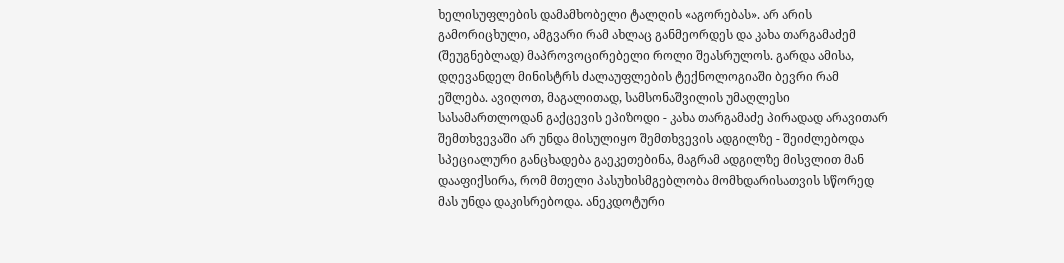ხელისუფლების დამამხობელი ტალღის «აგორებას». არ არის გამორიცხული, ამგვარი რამ ახლაც განმეორდეს და კახა თარგამაძემ (შეუგნებლად) მაპროვოცირებელი როლი შეასრულოს. გარდა ამისა, დღევანდელ მინისტრს ძალაუფლების ტექნოლოგიაში ბევრი რამ ეშლება. ავიღოთ, მაგალითად, სამსონაშვილის უმაღლესი სასამართლოდან გაქცევის ეპიზოდი - კახა თარგამაძე პირადად არავითარ შემთხვევაში არ უნდა მისულიყო შემთხვევის ადგილზე - შეიძლებოდა სპეციალური განცხადება გაეკეთებინა, მაგრამ ადგილზე მისვლით მან დააფიქსირა, რომ მთელი პასუხისმგებლობა მომხდარისათვის სწორედ მას უნდა დაკისრებოდა. ანეკდოტური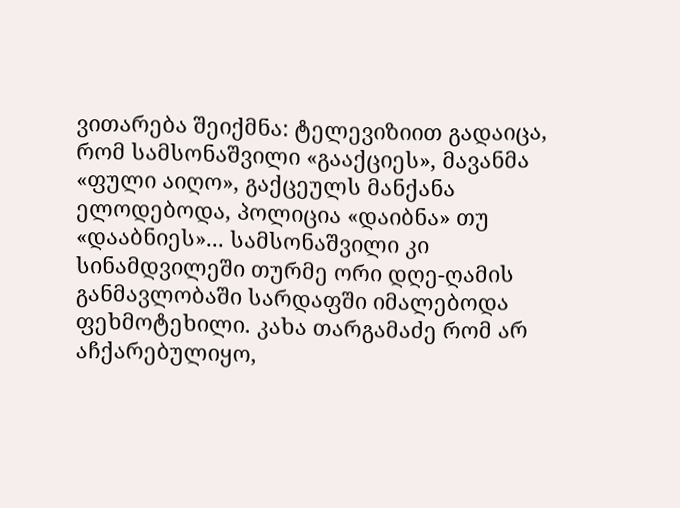ვითარება შეიქმნა: ტელევიზიით გადაიცა, რომ სამსონაშვილი «გააქციეს», მავანმა «ფული აიღო», გაქცეულს მანქანა ელოდებოდა, პოლიცია «დაიბნა» თუ «დააბნიეს»... სამსონაშვილი კი სინამდვილეში თურმე ორი დღე-ღამის განმავლობაში სარდაფში იმალებოდა ფეხმოტეხილი. კახა თარგამაძე რომ არ აჩქარებულიყო,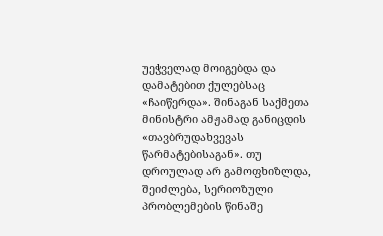უეჭველად მოიგებდა და დამატებით ქულებსაც «ჩაიწერდა». შინაგან საქმეთა მინისტრი ამჟამად განიცდის «თავბრუდახვევას წარმატებისაგან». თუ დროულად არ გამოფხიზლდა, შეიძლება, სერიოზული პრობლემების წინაშე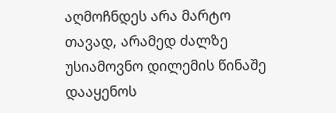აღმოჩნდეს არა მარტო თავად, არამედ ძალზე უსიამოვნო დილემის წინაშე დააყენოს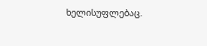ხელისუფლებაც.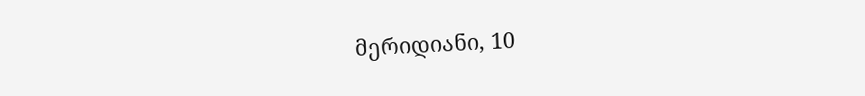მერიდიანი, 10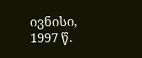ივნისი, 1997 წ.